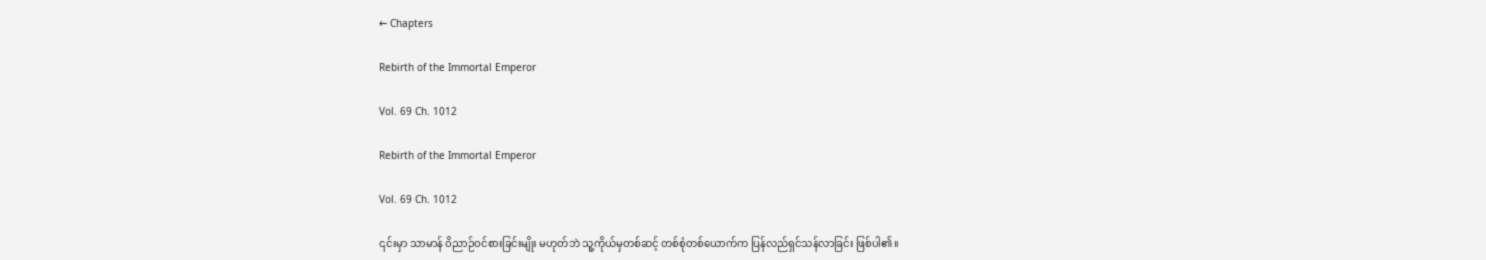← Chapters

Rebirth of the Immortal Emperor

Vol. 69 Ch. 1012

Rebirth of the Immortal Emperor

Vol. 69 Ch. 1012

၎င်းမှာ သာမာန် ဝိညာဉ်ဝင်စားခြင်းမျိုး မဟုတ်ဘဲ သူ့ကိုယ်မှတစ်ဆင့် တစ်စုံတစ်ယောက်က ပြန်လည်ရှင်သန်လာခြင်း ဖြစ်ပါ၏။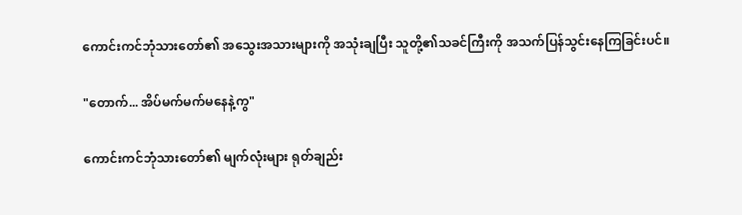ကောင်းကင်ဘုံသားတော်၏ အသွေးအသားများကို အသုံးချပြီး သူတို့၏သခင်ကြီးကို အသက်ပြန်သွင်းနေကြခြင်းပင်။

"တောက်... အိပ်မက်မက်မနေနဲ့ကွ"

ကောင်းကင်ဘုံသားတော်၏ မျက်လုံးများ ရုတ်ချည်း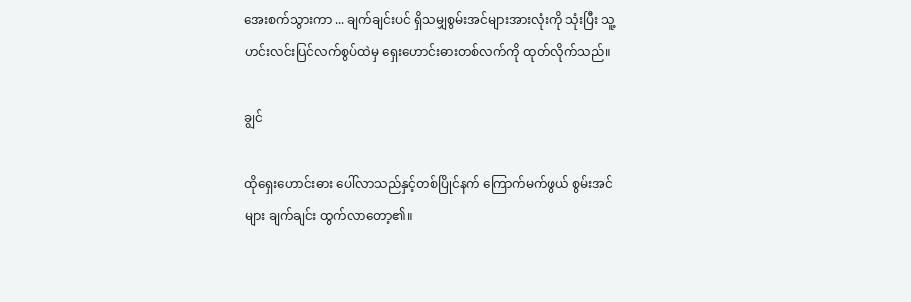အေးစက်သွားကာ ... ချက်ချင်းပင် ရှိသမျှစွမ်းအင်များအားလုံးကို သုံးပြီး သူ့ဟင်းလင်းပြင်လက်စွပ်ထဲမှ ရှေးဟောင်းဓားတစ်လက်ကို ထုတ်လိုက်သည်။

ချွင်

ထိုရှေးဟောင်းဓား ပေါ်လာသည်နှင့်တစ်ပြိုင်နက် ကြောက်မက်ဖွယ် စွမ်းအင်များ ချက်ချင်း ထွက်လာတော့၏။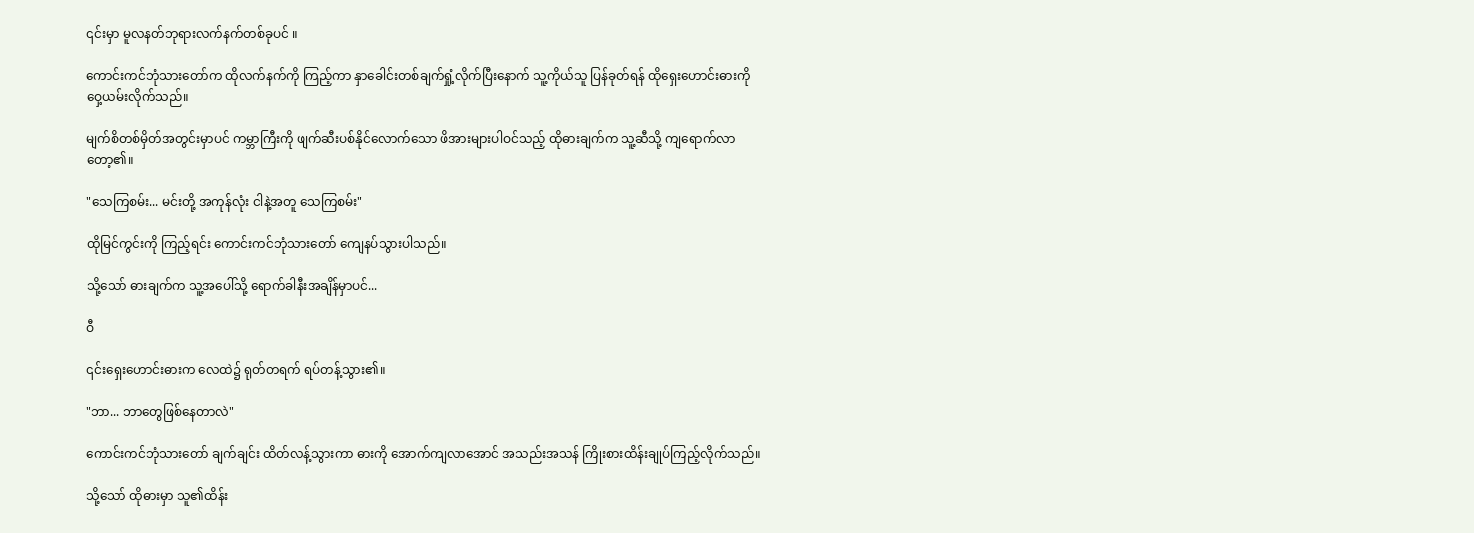၎င်းမှာ မူလနတ်ဘုရားလက်နက်တစ်ခုပင် ။

ကောင်းကင်ဘုံသားတော်က ထိုလက်နက်ကို ကြည့်ကာ နှာခေါင်းတစ်ချက်ရှုံ့လိုက်ပြီးနောက် သူ့ကိုယ်သူ ပြန်ခုတ်ရန် ထိုရှေးဟောင်းဓားကို ဝှေ့ယမ်းလိုက်သည်။

မျက်စိတစ်မှိတ်အတွင်းမှာပင် ကမ္ဘာကြီးကို ဖျက်ဆီးပစ်နိုင်လောက်သော ဖိအားများပါဝင်သည့် ထိုဓားချက်က သူ့ဆီသို့ ကျရောက်လာတော့၏။

"သေကြစမ်း... မင်းတို့ အကုန်လုံး ငါနဲ့အတူ သေကြစမ်း"

ထိုမြင်ကွင်းကို ကြည့်ရင်း ကောင်းကင်ဘုံသားတော် ကျေနပ်သွားပါသည်။

သို့သော် ဓားချက်က သူ့အပေါ်သို့ ရောက်ခါနီးအချိန်မှာပင်...

ဝီ

၎င်းရှေးဟောင်းဓားက လေထဲ၌ ရုတ်တရက် ရပ်တန့်သွား၏။

"ဘာ... ဘာတွေဖြစ်နေတာလဲ"

ကောင်းကင်ဘုံသားတော် ချက်ချင်း ထိတ်လန့်သွားကာ ဓားကို အောက်ကျလာအောင် အသည်းအသန် ကြိုးစားထိန်းချုပ်ကြည့်လိုက်သည်။

သို့သော် ထိုဓားမှာ သူ၏ထိန်း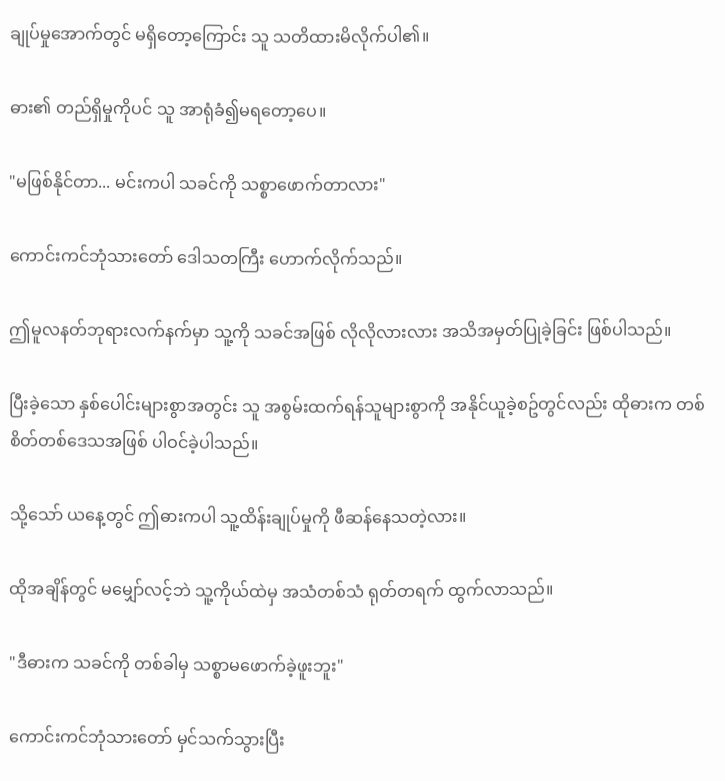ချုပ်မှုအောက်တွင် မရှိတော့ကြောင်း သူ သတိထားမိလိုက်ပါ၏။

ဓား၏ တည်ရှိမှုကိုပင် သူ အာရုံခံ၍မရတော့ပေ။

"မဖြစ်နိုင်တာ... မင်းကပါ သခင်ကို သစ္စာဖောက်တာလား"

ကောင်းကင်ဘုံသားတော် ဒေါသတကြီး ဟောက်လိုက်သည်။

ဤမူလနတ်ဘုရားလက်နက်မှာ သူ့ကို သခင်အဖြစ် လိုလိုလားလား အသိအမှတ်ပြုခဲ့ခြင်း ဖြစ်ပါသည်။

ပြီးခဲ့သော နှစ်ပေါင်းများစွာအတွင်း သူ အစွမ်းထက်ရန်သူများစွာကို အနိုင်ယူခဲ့စဥ်တွင်လည်း ထိုဓားက တစ်စိတ်တစ်ဒေသအဖြစ် ပါဝင်ခဲ့ပါသည်။

သို့သော် ယနေ့တွင် ဤဓားကပါ သူ့ထိန်းချုပ်မှုကို ဖီဆန်နေသတဲ့လား။

ထိုအချိန်တွင် မမျှော်လင့်ဘဲ သူ့ကိုယ်ထဲမှ အသံတစ်သံ ရုတ်တရက် ထွက်လာသည်။

"ဒီဓားက သခင်ကို တစ်ခါမှ သစ္စာမဖောက်ခဲ့ဖူးဘူး"

ကောင်းကင်ဘုံသားတော် မှင်သက်သွားပြီး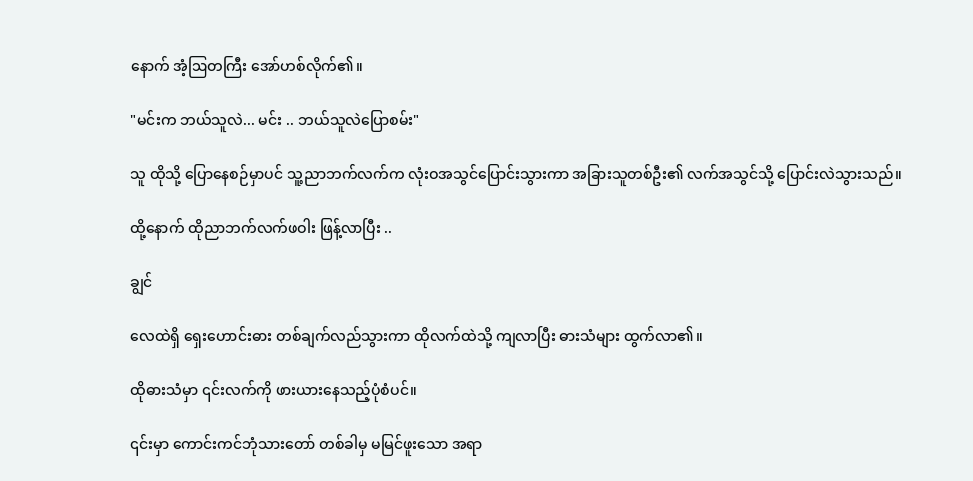နောက် အံ့ဩတကြီး အော်ဟစ်လိုက်၏။

"မင်းက ဘယ်သူလဲ... မင်း .. ဘယ်သူလဲပြောစမ်း"

သူ ထိုသို့ ပြောနေစဉ်မှာပင် သူ့ညာဘက်လက်က လုံးဝအသွင်ပြောင်းသွားကာ အခြားသူတစ်ဦး၏ လက်အသွင်သို့ ပြောင်းလဲသွားသည်။

ထို့နောက် ထိုညာဘက်လက်ဖဝါး ဖြန့်လာပြီး ..

ချွင်

လေထဲရှိ ရှေးဟောင်းဓား တစ်ချက်လည်သွားကာ ထိုလက်ထဲသို့ ကျလာပြီး ဓားသံများ ထွက်လာ၏။

ထိုဓားသံမှာ ၎င်းလက်ကို ဖားယားနေသည့်ပုံစံပင်။

၎င်းမှာ ကောင်းကင်ဘုံသားတော် တစ်ခါမှ မမြင်ဖူးသော အရာ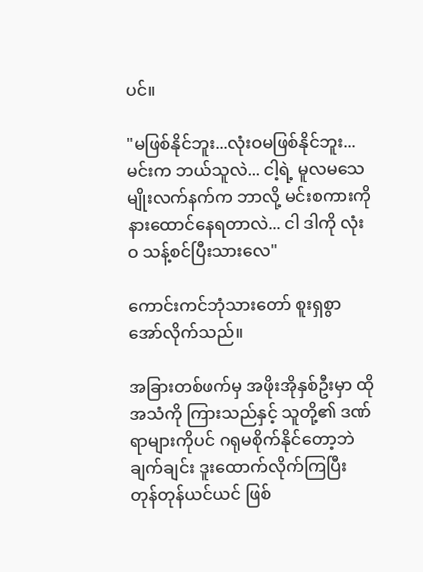ပင်။

"မဖြစ်နိုင်ဘူး...လုံးဝမဖြစ်နိုင်ဘူး... မင်းက ဘယ်သူလဲ... ငါ့ရဲ့ မူလမသေမျိုးလက်နက်က ဘာလို့ မင်းစကားကို နားထောင်နေရတာလဲ... ငါ ဒါကို လုံးဝ သန့်စင်ပြီးသားလေ"

ကောင်းကင်ဘုံသားတော် စူးရှစွာ အော်လိုက်သည်။

အခြားတစ်ဖက်မှ အဖိုးအိုနှစ်ဦးမှာ ထိုအသံကို ကြားသည်နှင့် သူတို့၏ ဒဏ်ရာများကိုပင် ဂရုမစိုက်နိုင်တော့ဘဲ ချက်ချင်း ဒူးထောက်လိုက်ကြပြီး တုန်တုန်ယင်ယင် ဖြစ်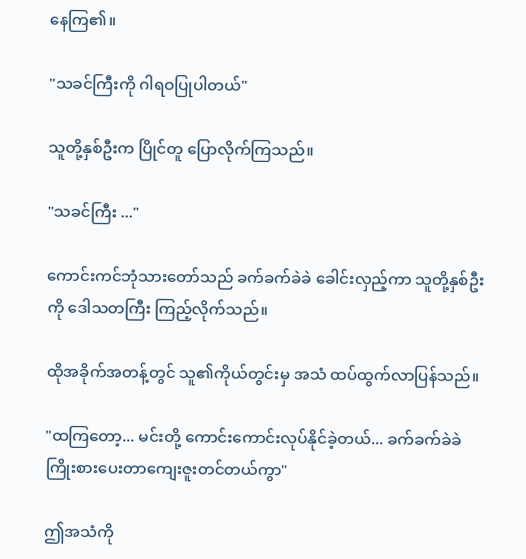နေကြ၏။

"သခင်ကြီးကို ဂါရဝပြုပါတယ်"

သူတို့နှစ်ဦးက ပြိုင်တူ ပြောလိုက်ကြသည်။

"သခင်ကြီး ..."

ကောင်းကင်ဘုံသားတော်သည် ခက်ခက်ခဲခဲ ခေါင်းလှည့်ကာ သူတို့နှစ်ဦးကို ဒေါသတကြီး ကြည့်လိုက်သည်။

ထိုအခိုက်အတန့်တွင် သူ၏ကိုယ်တွင်းမှ အသံ ထပ်ထွက်လာပြန်သည်။

"ထကြတော့... မင်းတို့ ကောင်းကောင်းလုပ်နိုင်ခဲ့တယ်... ခက်ခက်ခဲခဲ ကြိုးစားပေးတာကျေးဇူးတင်တယ်ကွာ"

ဤအသံကို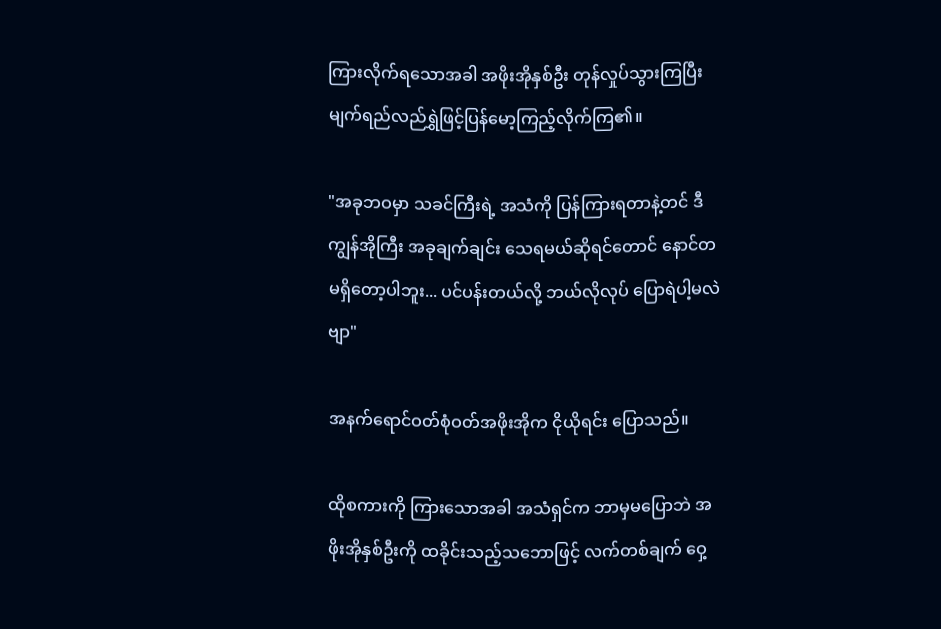ကြားလိုက်ရသောအခါ အဖိုးအိုနှစ်ဦး တုန်လှုပ်သွားကြပြီး မျက်ရည်လည်ရွှဲဖြင့်ပြန်မော့ကြည့်လိုက်ကြ၏။

"အခုဘဝမှာ သခင်ကြီးရဲ့ အသံကို ပြန်ကြားရတာနဲ့တင် ဒီကျွန်အိုကြီး အခုချက်ချင်း သေရမယ်ဆိုရင်တောင် နောင်တမရှိတော့ပါဘူး... ပင်ပန်းတယ်လို့ ဘယ်လိုလုပ် ပြောရဲပါ့မလဲဗျာ"

အနက်ရောင်ဝတ်စုံဝတ်အဖိုးအိုက ငိုယိုရင်း ပြောသည်။

ထိုစကားကို ကြားသောအခါ အသံရှင်က ဘာမှမပြောဘဲ အဖိုးအိုနှစ်ဦးကို ထခိုင်းသည့်သဘောဖြင့် လက်တစ်ချက် ဝှေ့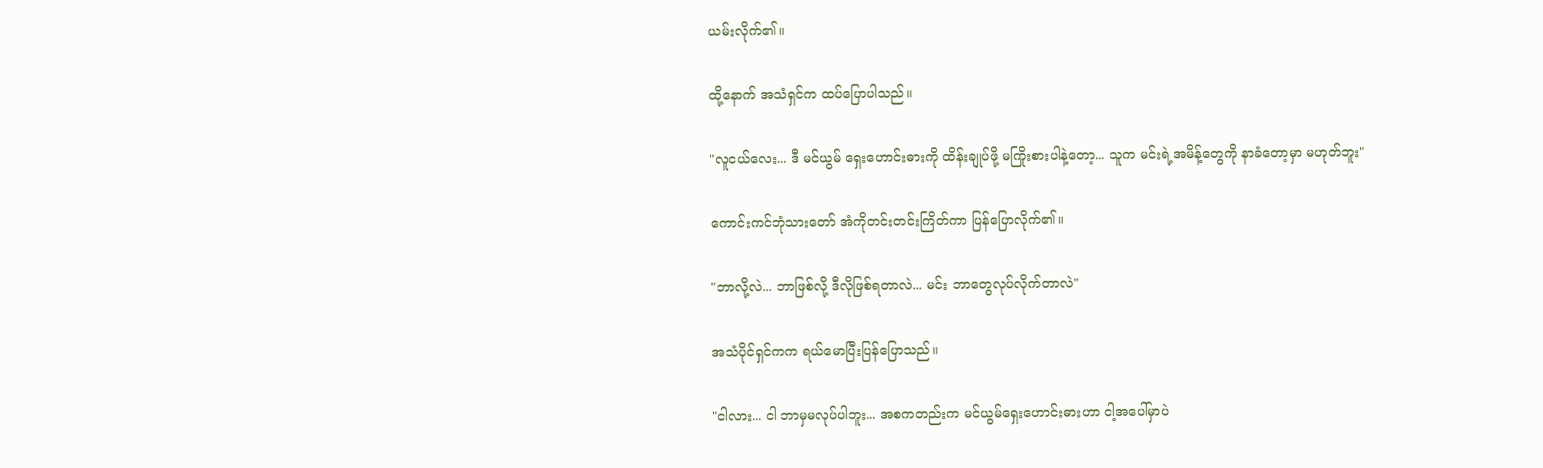ယမ်းလိုက်၏။

ထို့နောက် အသံရှင်က ထပ်ပြောပါသည်။

"လူငယ်လေး... ဒီ မင်ယွမ် ရှေးဟောင်းဓားကို ထိန်းချုပ်ဖို့ မကြိုးစားပါနဲ့တော့... သူက မင်းရဲ့အမိန့်တွေကို နာခံတော့မှာ မဟုတ်ဘူး"

ကောင်းကင်ဘုံသားတော် အံကိုတင်းတင်းကြိတ်ကာ ပြန်ပြောလိုက်၏။

"ဘာလို့လဲ... ဘာဖြစ်လို့ ဒီလိုဖြစ်ရတာလဲ... မင်း ဘာတွေလုပ်လိုက်တာလဲ"

အသံပိုင်ရှင်ကက ရယ်မောပြီးပြန်ပြောသည်။

"ငါလား... ငါ ဘာမှမလုပ်ပါဘူး... အစကတည်းက မင်ယွမ်ရှေးဟောင်းဓားဟာ ငါ့အပေါ်မှာပဲ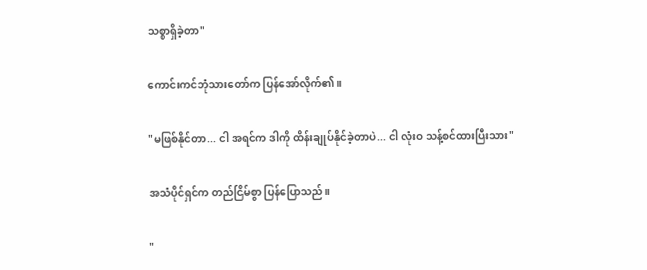သစ္စာရှိခဲ့တာ"

ကောင်းကင်ဘုံသားတော်က ပြန်အော်လိုက်၏။

"မဖြစ်နိုင်တာ... ငါ အရင်က ဒါကို ထိန်းချုပ်နိုင်ခဲ့တာပဲ... ငါ လုံးဝ သန့်စင်ထားပြီးသား"

အသံပိုင်ရှင်က တည်ငြိမ်စွာ ပြန်ပြောသည်။

"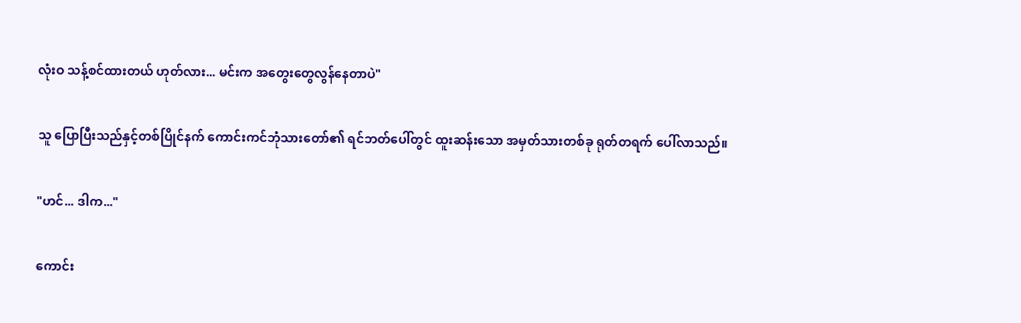လုံးဝ သန့်စင်ထားတယ် ဟုတ်လား... မင်းက အတွေးတွေလွန်နေတာပဲ"

သူ ပြောပြီးသည်နှင့်တစ်ပြိုင်နက် ကောင်းကင်ဘုံသားတော်၏ ရင်ဘတ်ပေါ်တွင် ထူးဆန်းသော အမှတ်သားတစ်ခု ရုတ်တရက် ပေါ်လာသည်။

"ဟင်... ဒါက..."

ကောင်း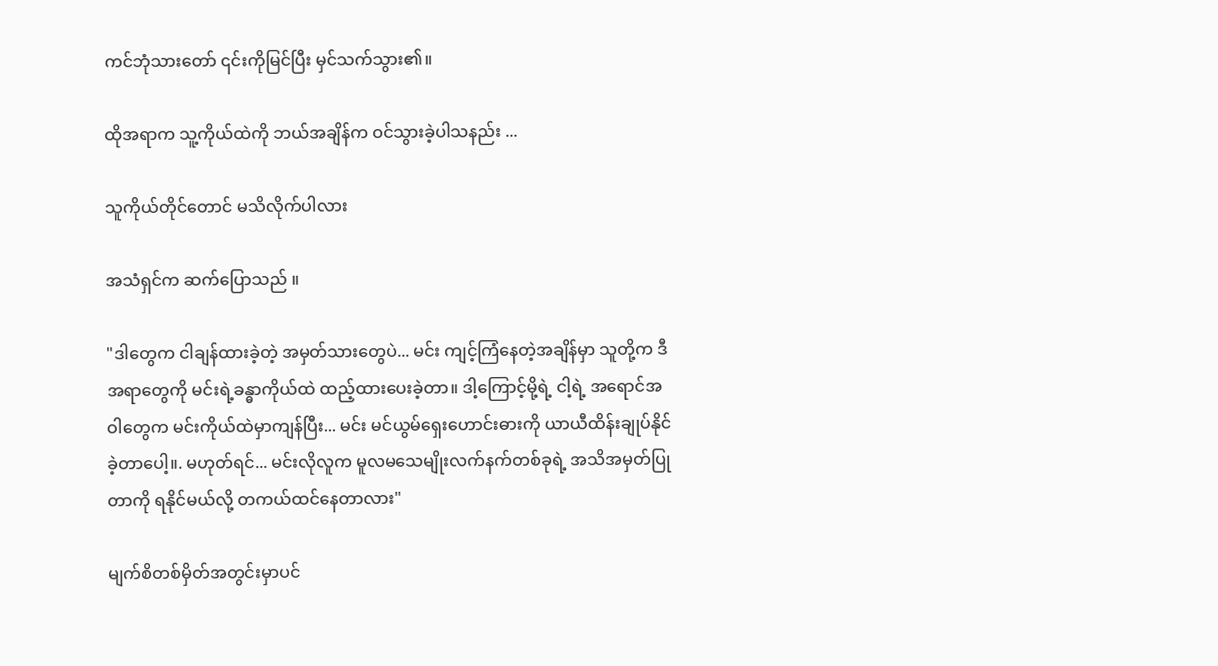ကင်ဘုံသားတော် ၎င်းကိုမြင်ပြီး မှင်သက်သွား၏။

ထိုအရာက သူ့ကိုယ်ထဲကို ဘယ်အချိန်က ဝင်သွားခဲ့ပါသနည်း ...

သူကိုယ်တိုင်တောင် မသိလိုက်ပါလား

အသံရှင်က ဆက်ပြောသည် ။

"ဒါတွေက ငါချန်ထားခဲ့တဲ့ အမှတ်သားတွေပဲ... မင်း ကျင့်ကြံနေတဲ့အချိန်မှာ သူတို့က ဒီအရာတွေကို မင်းရဲ့ခန္ဓာကိုယ်ထဲ ထည့်ထားပေးခဲ့တာ။ ဒါ့ကြောင့်မို့ရဲ့ ငါ့ရဲ့ အရောင်အဝါတွေက မင်းကိုယ်ထဲမှာကျန်ပြီး... မင်း မင်ယွမ်ရှေးဟောင်းဓားကို ယာယီထိန်းချုပ်နိုင်ခဲ့တာပေါ့။. မဟုတ်ရင်... မင်းလိုလူက မူလမသေမျိုးလက်နက်တစ်ခုရဲ့ အသိအမှတ်ပြုတာကို ရနိုင်မယ်လို့ တကယ်ထင်နေတာလား"

မျက်စိတစ်မှိတ်အတွင်းမှာပင်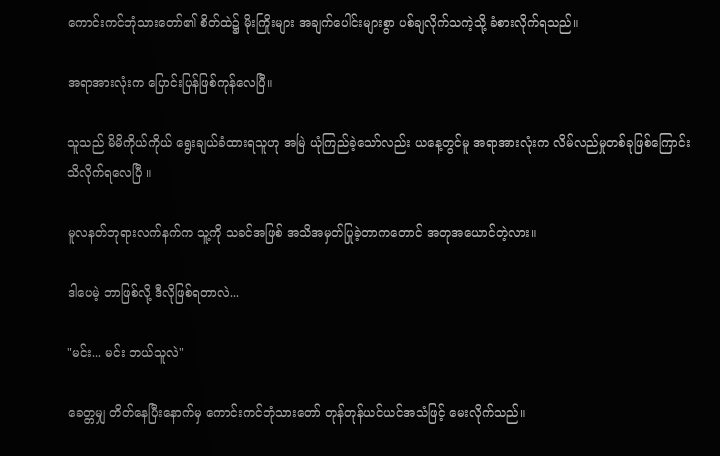ကောင်းကင်ဘုံသားတော်၏ စိတ်ထဲ၌ မိုးကြိုးများ အချက်ပေါင်းများစွာ ပစ်ချလိုက်သကဲ့သို့ ခံစားလိုက်ရသည်။

အရာအားလုံးက ပြောင်းပြန်ဖြစ်ကုန်လေပြီ။

သူသည် မိမိကိုယ်ကိုယ် ရွေးချယ်ခံထားရသူဟု အမြဲ ယုံကြည်ခဲ့သော်လည်း ယနေ့တွင်မူ အရာအားလုံးက လိမ်လည်မှုတစ်ခုဖြစ်ကြောင်း သိလိုက်ရလေပြီ ။

မူလနတ်ဘုရားလက်နက်က သူ့ကို သခင်အဖြစ် အသိအမှတ်ပြုခဲ့တာကတောင် အတုအယောင်တဲ့လား။

ဒါပေမဲ့ ဘာဖြစ်လို့ ဒီလိုဖြစ်ရတာလဲ...

"မင်း... မင်း ဘယ်သူလဲ"

ခေတ္တမျှ တိတ်‌နေပြီးနောက်မှ ကောင်းကင်ဘုံသားတော် တုန်တုန်ယင်ယင်အသံဖြင့် မေးလိုက်သည်။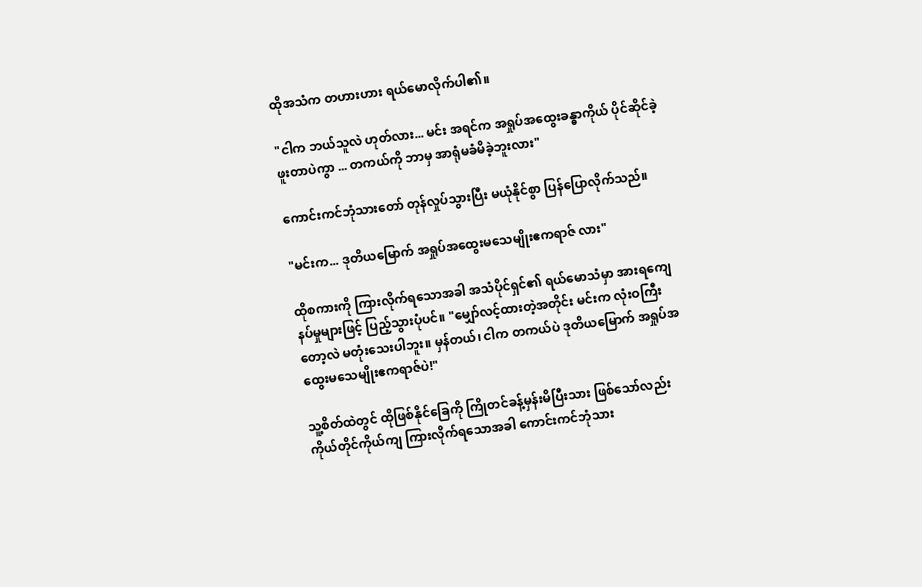ထိုအသံက တဟားဟား ရယ်မောလိုက်ပါ၏။

"ငါက ဘယ်သူလဲ ဟုတ်လား... မင်း အရင်က အရှုပ်အထွေးခန္ဓာကိုယ် ပိုင်ဆိုင်ခဲ့ဖူးတာပဲကွာ ... တကယ်ကို ဘာမှ အာရုံမခံမိခဲ့ဘူးလား"

ကောင်းကင်ဘုံသားတော် တုန်လှုပ်သွားပြီး မယုံနိုင်စွာ ပြန်ပြောလိုက်သည်။

"မင်းက... ဒုတိယမြောက် အရှုပ်အထွေးမသေမျိုးဧကရာဇ် လား"

ထိုစကားကို ကြားလိုက်ရသောအခါ အသံပိုင်ရှင်၏ ရယ်မောသံမှာ အားရကျေနပ်မှုများဖြင့် ပြည့်သွားပုံပင်။ "မျှော်လင့်ထားတဲ့အတိုင်း မင်းက လုံးဝကြီးတော့လဲ မတုံးသေးပါဘူး။ မှန်တယ်၊ ငါက တကယ်ပဲ ဒုတိယမြောက် အရှုပ်အထွေးမသေမျိုးဧကရာဇ်ပဲ!"

သူ့စိတ်ထဲတွင် ထိုဖြစ်နိုင်ခြေကို ကြိုတင်ခန့်မှန်းမိပြီးသား ဖြစ်သော်လည်း ကိုယ်တိုင်ကိုယ်ကျ ကြားလိုက်ရသောအခါ ကောင်းကင်ဘုံသား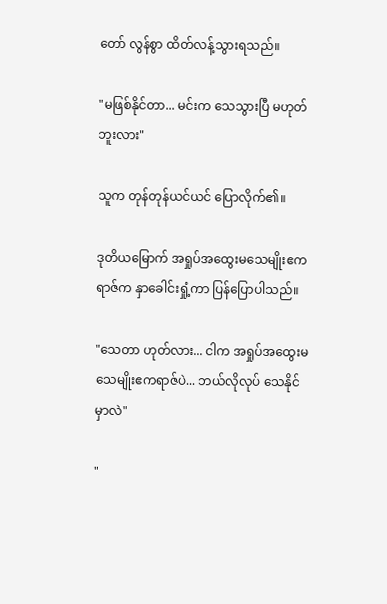တော် လွန်စွာ ထိတ်လန့်သွားရသည်။

"မဖြစ်နိုင်တာ... မင်းက သေသွားပြီ မဟုတ်ဘူးလား"

သူက တုန်တုန်ယင်ယင် ပြောလိုက်၏။

ဒုတိယမြောက် အရှုပ်အထွေးမသေမျိုးဧကရာဇ်က နှာခေါင်းရှုံ့ကာ ပြန်ပြောပါသည်။

"သေတာ ဟုတ်လား... ငါက အရှုပ်အထွေးမသေမျိုးဧကရာဇ်ပဲ... ဘယ်လိုလုပ် သေနိုင်မှာလဲ"

"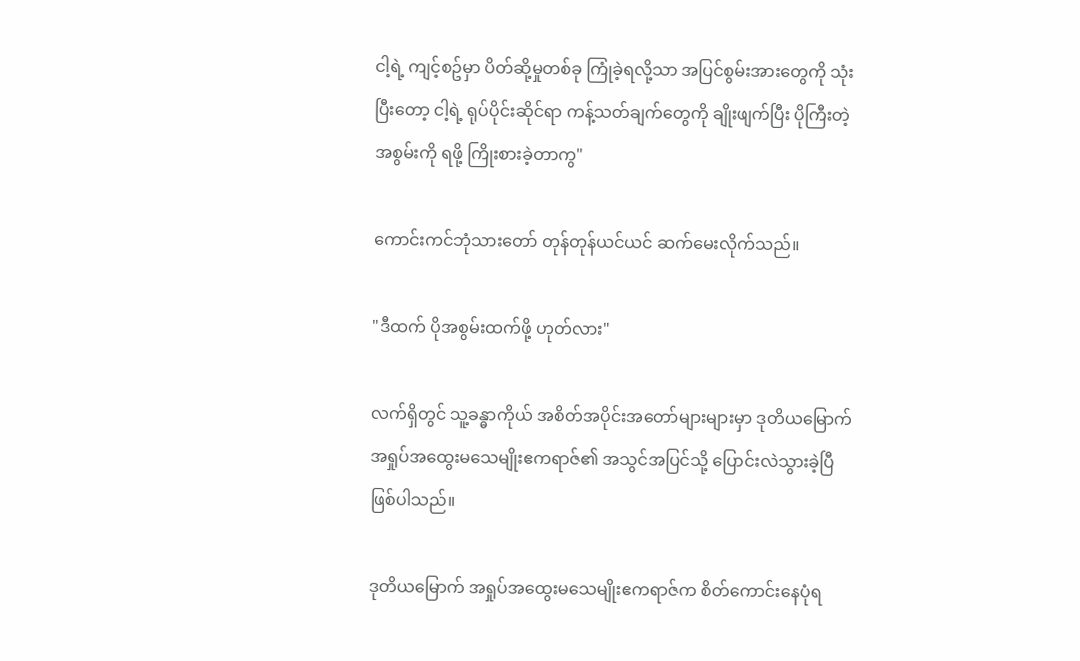ငါ့ရဲ့ ကျင့်စဥ်မှာ ပိတ်ဆို့မှုတစ်ခု ကြုံခဲ့ရလို့သာ အပြင်စွမ်းအားတွေကို သုံးပြီးတော့ ငါ့ရဲ့ ရုပ်ပိုင်းဆိုင်ရာ ကန့်သတ်ချက်တွေကို ချိုးဖျက်ပြီး ပိုကြီးတဲ့အစွမ်းကို ရဖို့ ကြိုးစားခဲ့တာကွ"

ကောင်းကင်ဘုံသားတော် တုန်တုန်ယင်ယင် ဆက်မေးလိုက်သည်။

"ဒီထက် ပိုအစွမ်းထက်ဖို့ ဟုတ်လား"

လက်ရှိတွင် သူ့ခန္ဓာကိုယ် အစိတ်အပိုင်းအတော်များများမှာ ဒုတိယမြောက် အရှုပ်အထွေးမသေမျိုးဧကရာဇ်၏ အသွင်အပြင်သို့ ပြောင်းလဲသွားခဲ့ပြီ ဖြစ်ပါသည်။

ဒုတိယမြောက် အရှုပ်အထွေးမသေမျိုးဧကရာဇ်က စိတ်ကောင်းနေပုံရ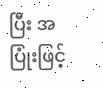ပြီး အပြုံးဖြင့်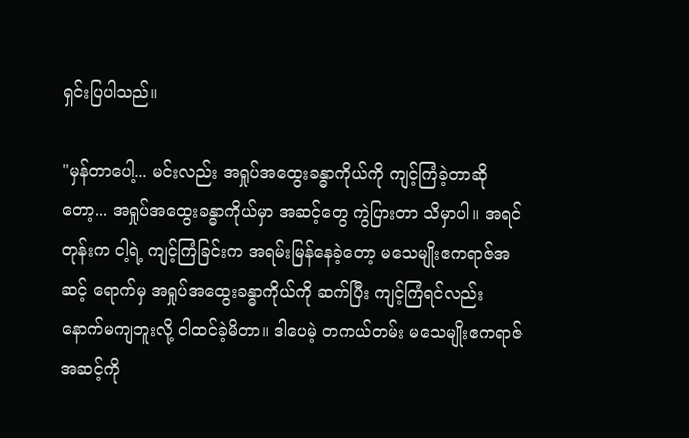ရှင်းပြပါသည်။

"မှန်တာပေါ့... မင်းလည်း အရှုပ်အထွေးခန္ဓာကိုယ်ကို ကျင့်ကြံခဲ့တာဆိုတော့... အရှုပ်အထွေးခန္ဓာကိုယ်မှာ အဆင့်တွေ ကွဲပြားတာ သိမှာပါ။ အရင်တုန်းက ငါ့ရဲ့ ကျင့်ကြံခြင်းက အရမ်းမြန်နေခဲ့တော့ မသေမျိုးဧကရာဇ်အဆင့် ရောက်မှ အရှုပ်အထွေးခန္ဓာကိုယ်ကို ဆက်ပြီး ကျင့်ကြံရင်လည်း နောက်မကျဘူးလို့ ငါထင်ခဲ့မိတာ။ ဒါပေမဲ့ တကယ်တမ်း မသေမျိုးဧကရာဇ်အဆင့်ကို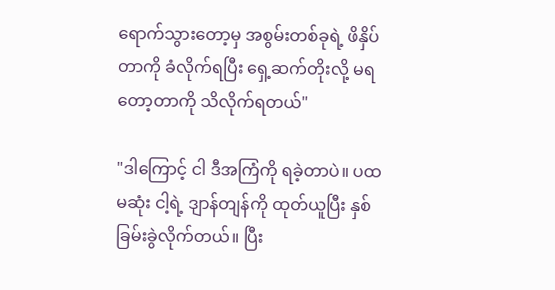ရောက်သွားတော့မှ အစွမ်းတစ်ခုရဲ့ ဖိနှိပ်တာကို ခံလိုက်ရပြီး ရှေ့ဆက်တိုးလို့ မရတော့တာကို သိလိုက်ရတယ်"

"ဒါကြောင့် ငါ ဒီအကြံကို ရခဲ့တာပဲ။ ပထမဆုံး ငါ့ရဲ့ ဒျာန်တျန်ကို ထုတ်ယူပြီး နှစ်ခြမ်းခွဲလိုက်တယ်။ ပြီး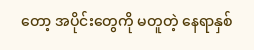တော့ အပိုင်းတွေကို မတူတဲ့ နေရာနှစ်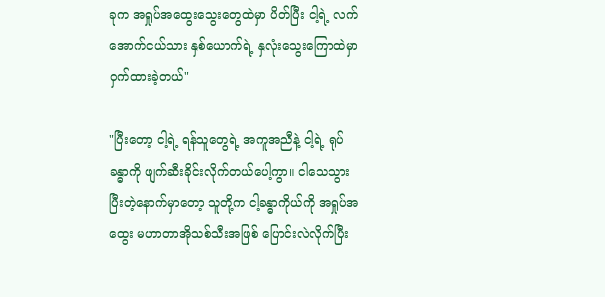ခုက အရှုပ်အထွေးသွေးတွေထဲမှာ ပိတ်ပြီး ငါ့ရဲ့ လက်အောက်ငယ်သား နှစ်ယောက်ရဲ့ နှလုံးသွေးကြောထဲမှာ ဝှက်ထားခဲ့တယ်"

"ပြီးတော့ ငါ့ရဲ့ ရန်သူတွေရဲ့ အကူအညီနဲ့ ငါ့ရဲ့ ရုပ်ခန္ဓာကို ဖျက်ဆီးခိုင်းလိုက်တယ်ပေါ့ကွာ။ ငါသေသွားပြီးတဲ့နောက်မှာတော့ သူတို့က ငါ့ခန္ဓာကိုယ်ကို အရှုပ်အထွေး မဟာတာအိုသစ်သီးအဖြစ် ပြောင်းလဲလိုက်ပြီး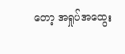တော့ အရှုပ်အထွေး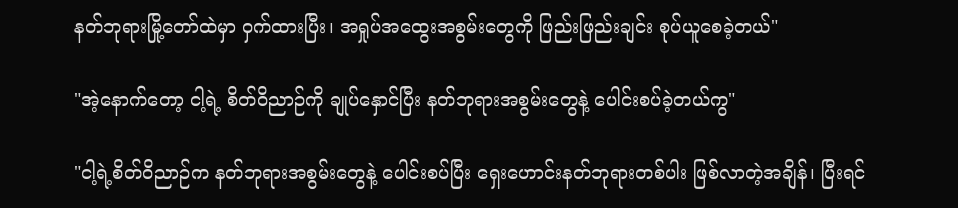နတ်ဘုရားမြို့တော်ထဲမှာ ဝှက်ထားပြီး၊ အရှုပ်အထွေးအစွမ်းတွေကို ဖြည်းဖြည်းချင်း စုပ်ယူစေခဲ့တယ်"

"အဲ့နောက်တော့ ငါ့ရဲ့ စိတ်ဝိညာဉ်ကို ချုပ်နှောင်ပြီး နတ်ဘုရားအစွမ်းတွေနဲ့ ပေါင်းစပ်ခဲ့တယ်ကွ"

"ငါ့ရဲ့စိတ်ဝိညာဉ်က နတ်ဘုရားအစွမ်းတွေနဲ့ ပေါင်းစပ်ပြီး ရှေးဟောင်းနတ်ဘုရားတစ်ပါး ဖြစ်လာတဲ့အချိန်၊ ပြီးရင်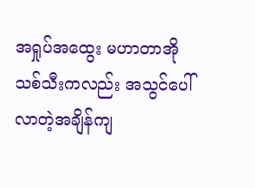အရှုပ်အထွေး မဟာတာအိုသစ်သီးကလည်း အသွင်ပေါ်လာတဲ့အချိန်ကျ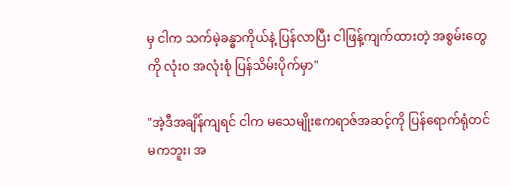မှ ငါက သက်မဲ့ခန္ဓာကိုယ်နဲ့ ပြန်လာပြီး ငါဖြန့်ကျက်ထားတဲ့ အစွမ်းတွေကို လုံးဝ အလုံးစုံ ပြန်သိမ်းပိုက်မှာ"

"အဲ့ဒီအချိန်ကျရင် ငါက မသေမျိုးဧကရာဇ်အဆင့်ကို ပြန်ရောက်ရုံတင်မကဘူး၊ အ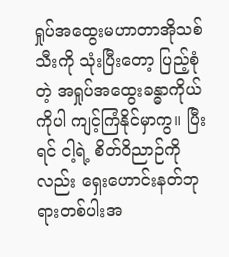ရှုပ်အထွေးမဟာတာအိုသစ်သီးကို သုံးပြီးတော့ ပြည့်စုံတဲ့ အရှုပ်အထွေးခန္ဓာကိုယ်ကိုပါ ကျင့်ကြံနိုင်မှာကွ။ ပြီးရင် ငါ့ရဲ့ စိတ်ဝိညာဉ်ကိုလည်း ရှေးဟောင်းနတ်ဘုရားတစ်ပါးအ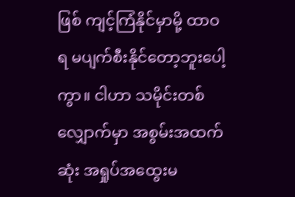ဖြစ် ကျင့်ကြံနိုင်မှာမို့ ထာဝရ မပျက်စီးနိုင်တော့ဘူးပေါ့ကွာ။ ငါဟာ သမိုင်းတစ်လျှောက်မှာ အစွမ်းအထက်ဆုံး အရှုပ်အထွေးမ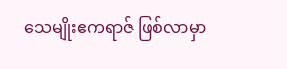သေမျိုးဧကရာဇ် ဖြစ်လာမှာ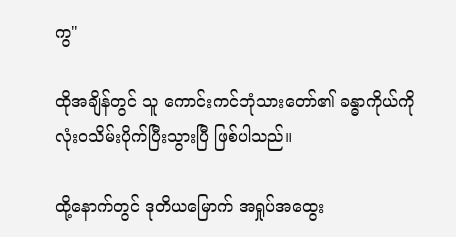ကွ"

ထိုအချိန်တွင် သူ ကောင်းကင်ဘုံသားတော်၏ ခန္ဓာကိုယ်ကို လုံးဝသိမ်းပိုက်ပြီးသွားပြီ ဖြစ်ပါသည်။

ထို့နောက်တွင် ဒုတိယမြောက် အရှုပ်အထွေး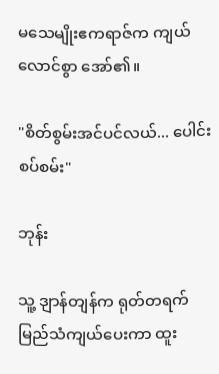မသေမျိုးဧကရာဇ်က ကျယ်လောင်စွာ အော်၏။

"စိတ်စွမ်းအင်ပင်လယ်... ပေါင်းစပ်စမ်း"

ဘုန်း

သူ့ ဒျာန်တျန်က ရုတ်တရက် မြည်သံကျယ်ပေးကာ ထူး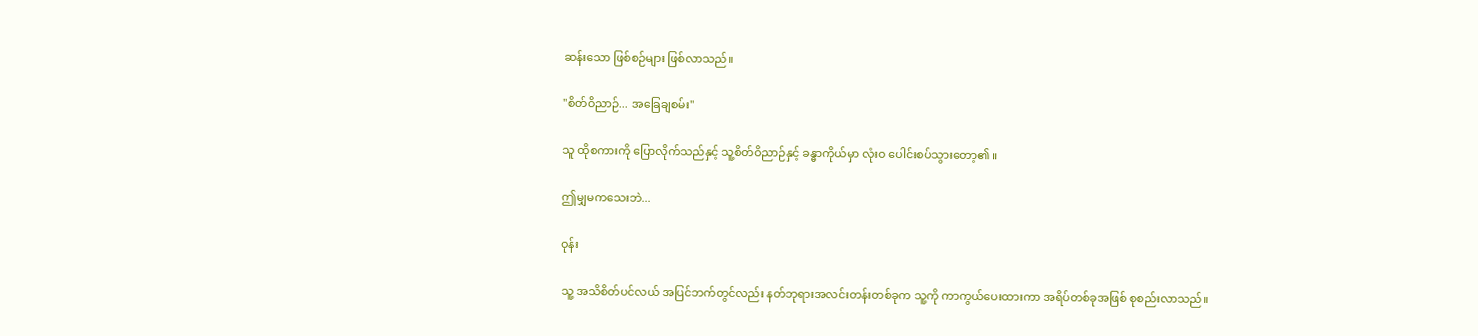ဆန်းသော ဖြစ်စဉ်များ ဖြစ်လာသည်။

"စိတ်ဝိညာဉ်... အခြေချစမ်း"

သူ ထိုစကားကို ပြောလိုက်သည်နှင့် သူ့စိတ်ဝိညာဉ်နှင့် ခန္ဓာကိုယ်မှာ လုံးဝ ပေါင်းစပ်သွားတော့၏ ။

ဤမျှမကသေးဘဲ...

ဝုန်း

သူ့ အသိစိတ်ပင်လယ် အပြင်ဘက်တွင်လည်း နတ်ဘုရားအလင်းတန်းတစ်ခုက သူ့ကို ကာကွယ်ပေးထားကာ အရိပ်တစ်ခုအဖြစ် စုစည်းလာသည်။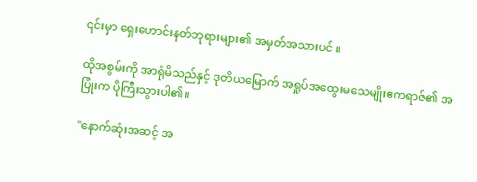၎င်းမှာ ရှေးဟောင်းနတ်ဘုရားများ၏ အမှတ်အသားပင် ။

ထိုအစွမ်းကို အာရုံမိသည်နှင့် ဒုတိယမြောက် အရှုပ်အထွေးမသေမျိုးဧကရာဇ်၏ အပြုံးက ပိုကြီးသွားပါ၏။

"နောက်ဆုံးအဆင့် အ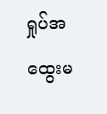ရှုပ်အထွေးမ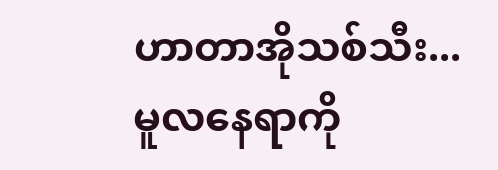ဟာတာအိုသစ်သီး... မူလနေရာကို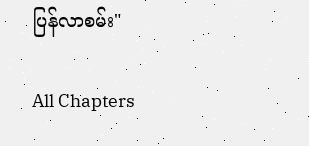ပြန်လာစမ်း"

All Chapters